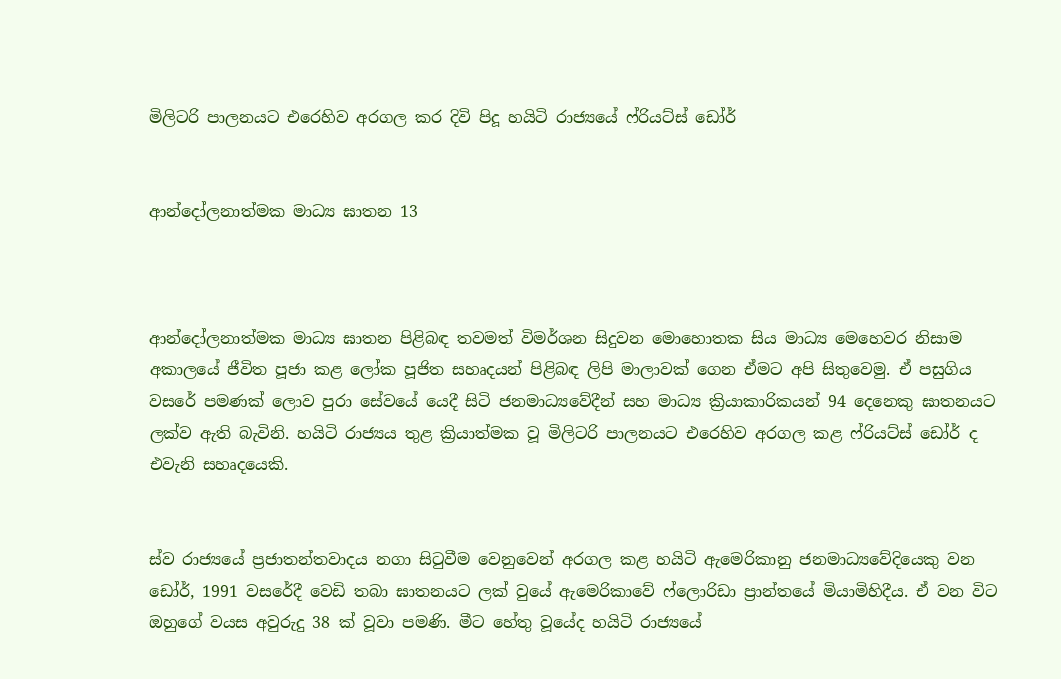මිලිටරි පාලනයට එරෙහිව අරගල කර දිවි පිදූ හයිටි රාජ්‍යයේ ෆ්රියට්ස් ඩෝර්


ආන්දෝලනාත්මක මාධ්‍ය ඝාතන 13



ආන්දෝලනාත්මක මාධ්‍ය ඝාතන පිළිබඳ තවමත් විමර්ශන සිදුවන මොහොතක සිය මාධ්‍ය මෙහෙවර නිසාම අකාලයේ ජීවිත පූජා කළ ලෝක පූජිත සහෘදයන් පිළිබඳ ලිපි මාලාවක් ගෙන ඒමට අපි සිතුවෙමු. ඒ පසුගිය වසරේ පමණක් ලොව පුරා සේවයේ යෙදී සිටි ජනමාධ්‍යවේදීන් සහ මාධ්‍ය ක්‍රියාකාරිකයන් 94 දෙනෙකු ඝාතනයට ලක්ව ඇති බැවිනි. හයිටි රාජ්‍යය තුළ ක්‍රියාත්මක වූ මිලිටරි පාලනයට එරෙහිව අරගල කළ ෆ්රියට්ස් ඩෝර් ද එවැනි සහෘදයෙකි.


ස්ව රාජ්‍යයේ ප්‍රජාතන්තවාදය නගා සිටුවීම වෙනුවෙන් අරගල කළ හයිටි ඇමෙරිකානු ජනමාධ්‍යවේදියෙකු වන ඩෝර්, 1991 වසරේදී වෙඩි තබා ඝාතනයට ලක් වුයේ ඇමෙරිකාවේ ෆ්ලොරිඩා ප්‍රාන්තයේ මියාමිහිදීය. ඒ වන විට ඔහුගේ වයස අවුරුදු 38 ක් වූවා පමණි. මීට හේතු වූයේද හයිටි රාජ්‍යයේ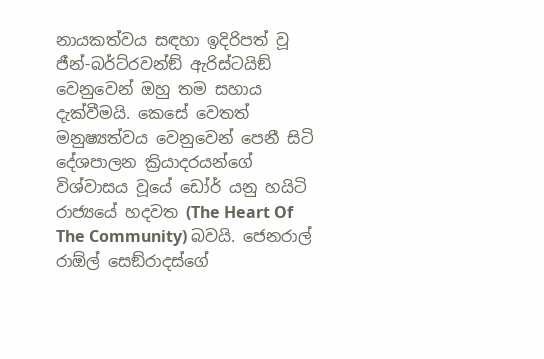නායකත්වය සඳහා ඉදිරිපත් වූ ජීන්-බර්ට්රවන්ඞ් ඇරිස්ටයිඞ් වෙනුවෙන් ඔහු තම සහාය දැක්වීමයි. කෙසේ වෙතත් මනුෂ්‍යත්වය වෙනුවෙන් පෙනී සිටි දේශපාලන ක්‍රියාදරයන්ගේ විශ්වාසය වූයේ ඩෝර් යනු හයිටි රාජ්‍යයේ හදවත (The Heart Of The Community) බවයි. ජෙනරාල් රාඕල් සෙඞ්රාදස්ගේ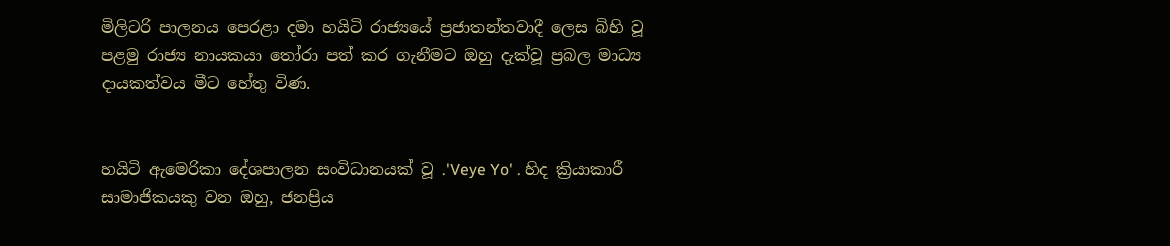මිලිටරි පාලනය පෙරළා දමා හයිටි රාජ්‍යයේ ප්‍රජාතන්තවාදී ලෙස බිහි වූ පළමු රාජ්‍ය නායකයා තෝරා පත් කර ගැනීමට ඔහු දැක්වූ ප්‍රබල මාධ්‍ය දායකත්වය මීට හේතු විණ.


හයිටි ඇමෙරිකා දේශපාලන සංවිධානයක් වූ .'Veye Yo' . හිද ක්‍රියාකාරී සාමාජිකයකු වන ඔහු, ජනප්‍රිය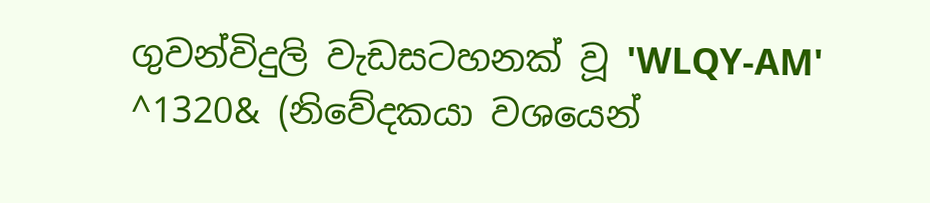ගුවන්විදුලි වැඩසටහනක් වූ 'WLQY-AM' ^1320& (නිවේදකයා වශයෙන්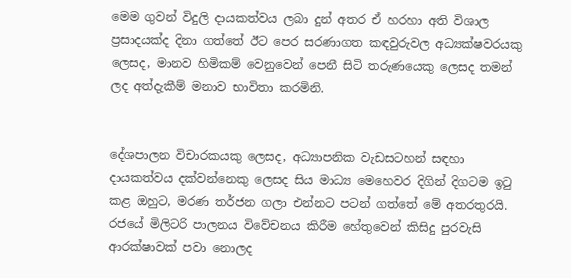මෙම ගුවන් විදුලි දායකත්වය ලබා දුන් අතර ඒ හරහා අති විශාල ප්‍රසාදයක්ද දිනා ගත්තේ ඊට පෙර සරණාගත කඳවුරුවල අධ්‍යක්ෂවරයකු ලෙසද, මානව හිමිකම් වෙනුවෙන් පෙනී සිටි තරුණයෙකු ලෙසද තමන් ලද අත්දැකීම් මනාව භාවිතා කරමිනි.


දේශපාලන විචාරකයකු ලෙසද, අධ්‍යාපනික වැඩසටහන් සඳහා දායකත්වය දක්වන්නෙකු ලෙසද සිය මාධ්‍ය මෙහෙවර දිගින් දිගටම ඉටු කළ ඔහුට, මරණ තර්ජන ගලා එන්නට පටන් ගත්තේ මේ අතරතුරයි. රජයේ මිලිටරි පාලනය විවේචනය කිරීම හේතුවෙන් කිසිදු පුරවැසි ආරක්ෂාවක් පවා නොලද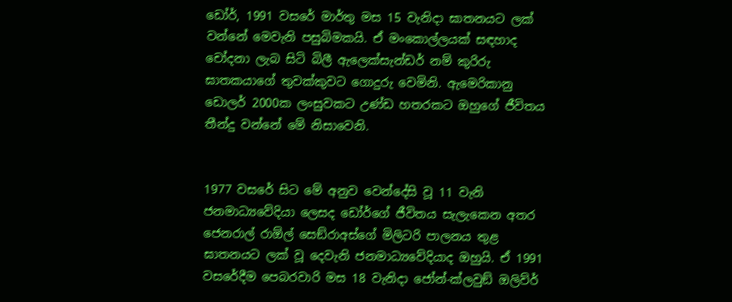ඩෝර්, 1991 වසරේ මාර්තු මස 15 වැනිදා ඝාතනයට ලක් වන්නේ මෙවැනි පසුබිමකයි. ඒ මංකොල්ලයක් සඳහාද චෝදනා ලැබ සිටි බිලී ඇලෙක්සැන්ඩර් නම් කුරිරු ඝාතකයාගේ තුවක්කුවට ගොදුරු වෙමිනි. ඇමෙරිකානු ඩොලර් 2000ක ලංසුවකට උණ්ඩ හතරකට ඔහුගේ ජීවිතය තීන්දු වන්නේ මේ නිසාවෙනි.


1977 වසරේ සිට මේ අනුව වෙන්දේසි වූ 11 වැනි ජනමාධ්‍යවේදියා ලෙසද ඩෝර්ගේ ජීවිතය සැලැකෙන අතර ජෙනරාල් රාඕල් සෙඞ්රාඅස්ගේ මිලිටරි පාලනය තුළ ඝාතනයට ලක් වූ දෙවැනි ජනමාධ්‍යවේදියාද ඔහුයි. ඒ 1991 වසරේදීම පෙබරවාරි මස 18 වැනිදා ජෝන්-ක්ලවුඞ් ඔලිව්ර්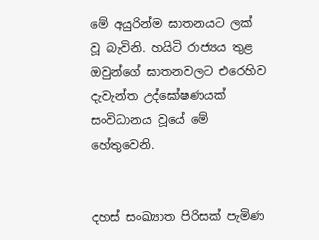මේ අයුරින්ම ඝාතනයට ලක් වූ බැවිනි. හයිටි රාජ්‍යය තුළ ඔවුන්ගේ ඝාතනවලට එරෙහිව දැවැන්ත උද්ඝෝෂණයක් සංවිධානය වූයේ මේ හේතුවෙනි.


දහස් සංඛ්‍යාත පිරිසක් පැමිණ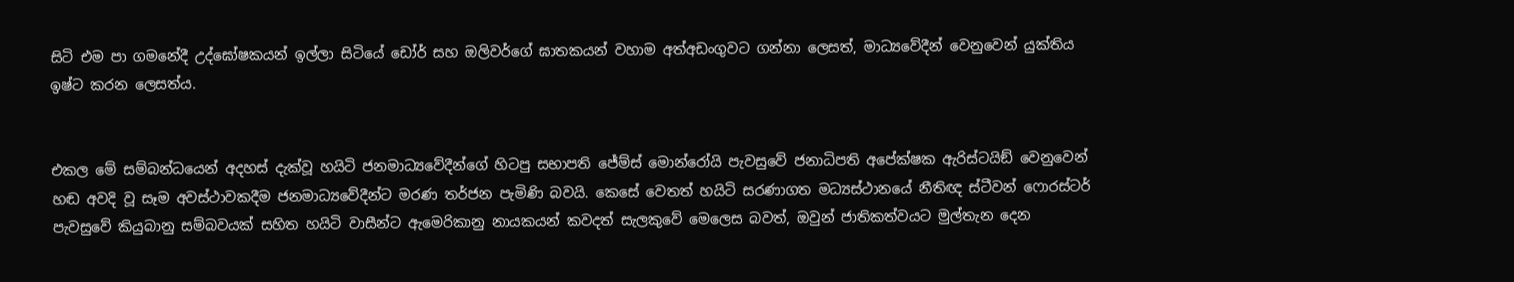සිටි එම පා ගමනේදී උද්ඝෝෂකයන් ඉල්ලා සිටියේ ඩෝර් සහ ඔලිවර්ගේ ඝාතකයන් වහාම අත්අඩංගුවට ගන්නා ලෙසත්, මාධ්‍යවේදීන් වෙනුවෙන් යුක්තිය ඉෂ්ට කරන ලෙසත්ය.


එකල මේ සම්බන්ධයෙන් අදහස් දැක්වූ හයිටි ජනමාධ්‍යවේදීන්ගේ හිටපු සභාපති ජේම්ස් මොන්රෝයි පැවසුවේ ජනාධිපති අපේක්ෂක ඇරිස්ටයිඞ් වෙනුවෙන් හඬ අවදි වූ සෑම අවස්ථාවකදීම ජනමාධ්‍යවේදීන්ට මරණ තර්ජන පැමිණි බවයි. කෙසේ වෙතත් හයිටි සරණාගත මධ්‍යස්ථානයේ නීතිඥ ස්ටීවන් ෆොරස්ටර් පැවසුවේ කියුබානු සම්බවයක් සහිත හයිටි වාසීන්ට ඇමෙරිකානු නායකයන් කවදත් සැලකුවේ මෙලෙස බවත්, ඔවුන් ජාතිකත්වයට මුල්තැන දෙන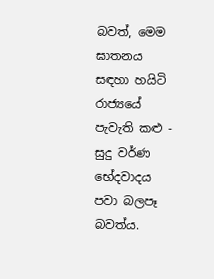බවත්, මෙම ඝාතනය සඳහා හයිටි රාජ්‍යයේ පැවැති කළු - සුදු වර්ණ භේදවාදය පවා බලපෑ බවත්ය.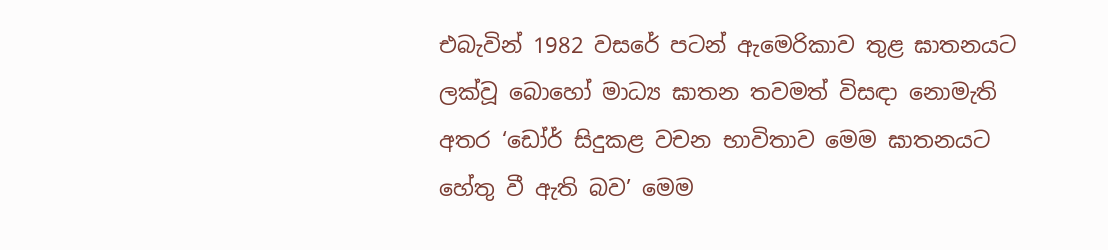එබැවින් 1982 වසරේ පටන් ඇමෙරිකාව තුළ ඝාතනයට ලක්වූ බොහෝ මාධ්‍ය ඝාතන තවමත් විසඳා නොමැති අතර ‘ඩෝර් සිදුකළ වචන භාවිතාව මෙම ඝාතනයට හේතු වී ඇති බව’ මෙම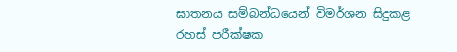ඝාතනය සම්බන්ධයෙන් විමර්ශන සිදුකළ රහස් පරීක්ෂක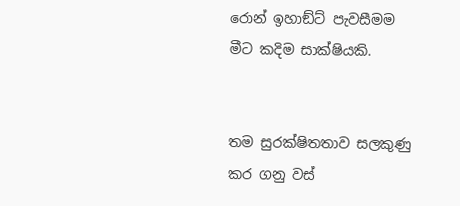රොන් ඉහාඞ්ට් පැවසීමම මීට කදිම සාක්ෂියකි.


තම සුරක්ෂිතතාව සලකුණු කර ගනු වස්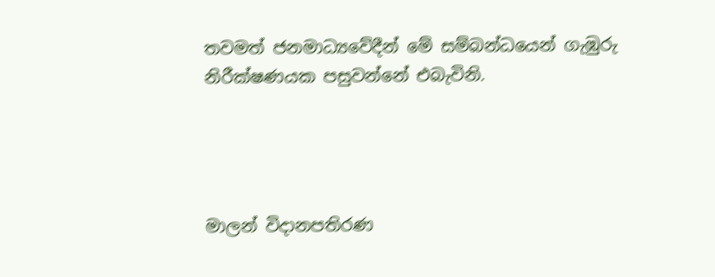තවමත් ජනමාධ්‍යවේදීන් මේ සම්බන්ධයෙන් ගැඹුරු නිරීක්ෂණයක පසුවන්නේ එබැවිනි.




මාලන් විදානපතිරණ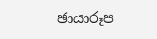ඡායාරූප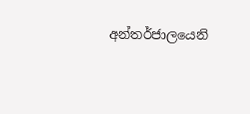අන්තර්ජාලයෙනි